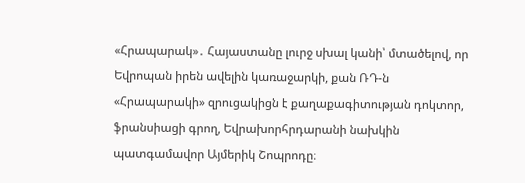«Հրապարակ»․ Հայաստանը լուրջ սխալ կանի՝ մտածելով, որ Եվրոպան իրեն ավելին կառաջարկի, քան ՌԴ-ն
«Հրապարակի» զրուցակիցն է քաղաքագիտության դոկտոր, ֆրանսիացի գրող, Եվրախորհրդարանի նախկին պատգամավոր Այմերիկ Շոպրոդը։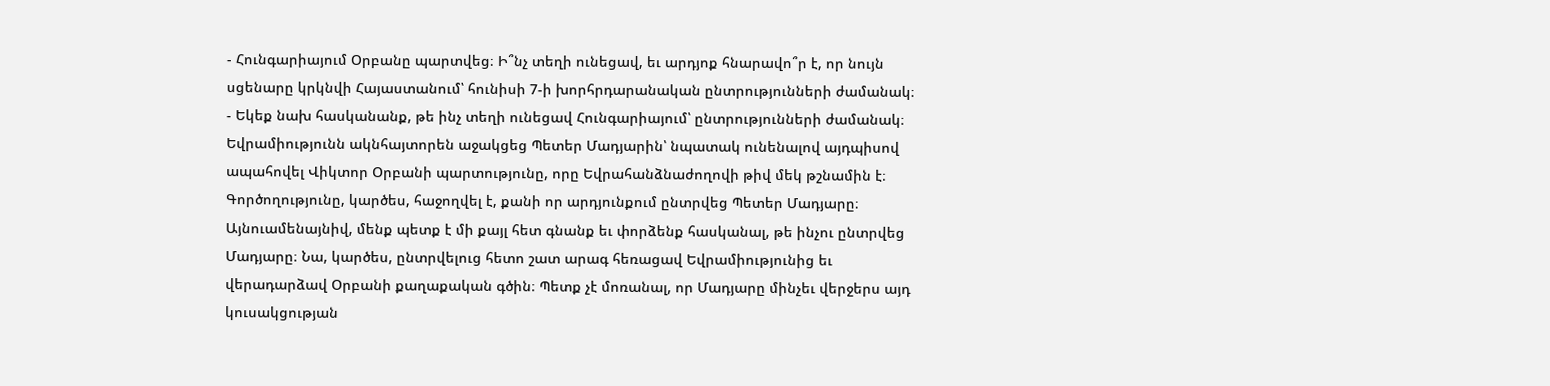- Հունգարիայում Օրբանը պարտվեց։ Ի՞նչ տեղի ունեցավ, եւ արդյոք հնարավո՞ր է, որ նույն սցենարը կրկնվի Հայաստանում՝ հունիսի 7-ի խորհրդարանական ընտրությունների ժամանակ։
- Եկեք նախ հասկանանք, թե ինչ տեղի ունեցավ Հունգարիայում՝ ընտրությունների ժամանակ։ Եվրամիությունն ակնհայտորեն աջակցեց Պետեր Մադյարին՝ նպատակ ունենալով այդպիսով ապահովել Վիկտոր Օրբանի պարտությունը, որը Եվրահանձնաժողովի թիվ մեկ թշնամին է։ Գործողությունը, կարծես, հաջողվել է, քանի որ արդյունքում ընտրվեց Պետեր Մադյարը։ Այնուամենայնիվ, մենք պետք է մի քայլ հետ գնանք եւ փորձենք հասկանալ, թե ինչու ընտրվեց Մադյարը։ Նա, կարծես, ընտրվելուց հետո շատ արագ հեռացավ Եվրամիությունից եւ վերադարձավ Օրբանի քաղաքական գծին։ Պետք չէ մոռանալ, որ Մադյարը մինչեւ վերջերս այդ կուսակցության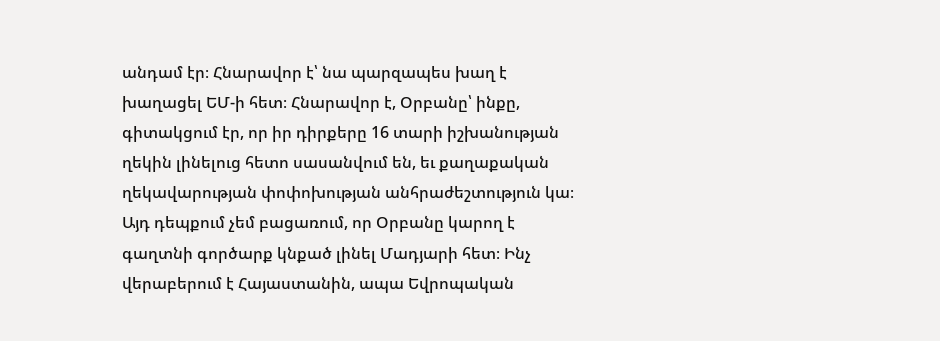անդամ էր։ Հնարավոր է՝ նա պարզապես խաղ է խաղացել ԵՄ-ի հետ։ Հնարավոր է, Օրբանը՝ ինքը, գիտակցում էր, որ իր դիրքերը 16 տարի իշխանության ղեկին լինելուց հետո սասանվում են, եւ քաղաքական ղեկավարության փոփոխության անհրաժեշտություն կա։ Այդ դեպքում չեմ բացառում, որ Օրբանը կարող է գաղտնի գործարք կնքած լինել Մադյարի հետ։ Ինչ վերաբերում է Հայաստանին, ապա Եվրոպական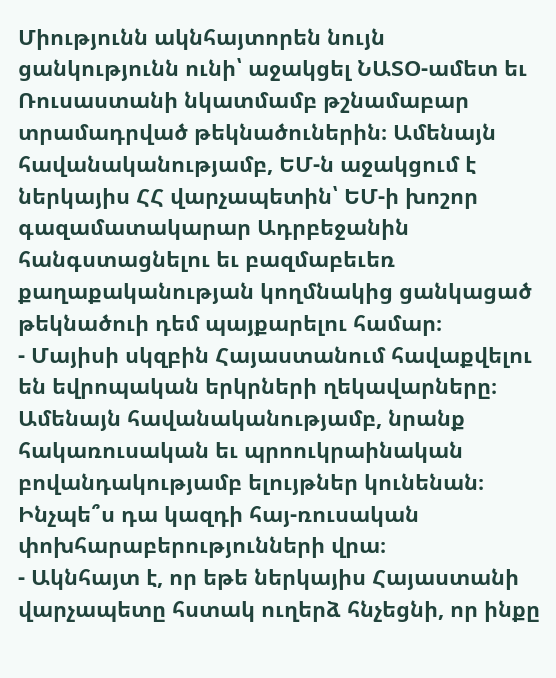Միությունն ակնհայտորեն նույն ցանկությունն ունի՝ աջակցել ՆԱՏՕ-ամետ եւ Ռուսաստանի նկատմամբ թշնամաբար տրամադրված թեկնածուներին։ Ամենայն հավանականությամբ, ԵՄ-ն աջակցում է ներկայիս ՀՀ վարչապետին՝ ԵՄ-ի խոշոր գազամատակարար Ադրբեջանին հանգստացնելու եւ բազմաբեւեռ քաղաքականության կողմնակից ցանկացած թեկնածուի դեմ պայքարելու համար։
- Մայիսի սկզբին Հայաստանում հավաքվելու են եվրոպական երկրների ղեկավարները։ Ամենայն հավանականությամբ, նրանք հակառուսական եւ պրոուկրաինական բովանդակությամբ ելույթներ կունենան։ Ինչպե՞ս դա կազդի հայ-ռուսական փոխհարաբերությունների վրա։
- Ակնհայտ է, որ եթե ներկայիս Հայաստանի վարչապետը հստակ ուղերձ հնչեցնի, որ ինքը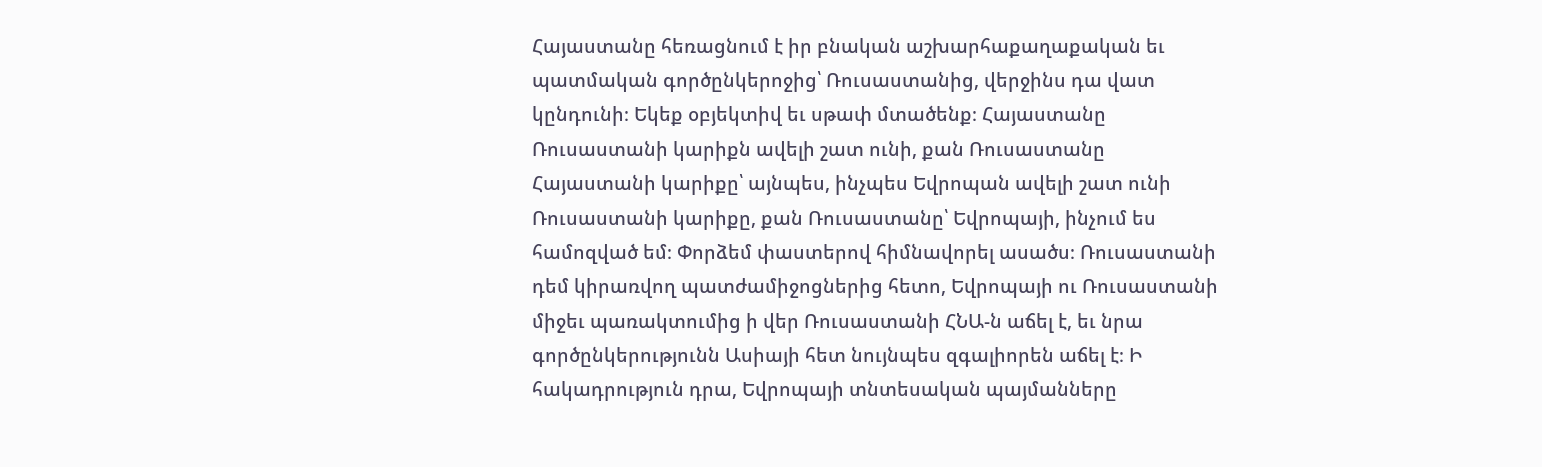Հայաստանը հեռացնում է իր բնական աշխարհաքաղաքական եւ պատմական գործընկերոջից՝ Ռուսաստանից, վերջինս դա վատ կընդունի։ Եկեք օբյեկտիվ եւ սթափ մտածենք։ Հայաստանը Ռուսաստանի կարիքն ավելի շատ ունի, քան Ռուսաստանը Հայաստանի կարիքը՝ այնպես, ինչպես Եվրոպան ավելի շատ ունի Ռուսաստանի կարիքը, քան Ռուսաստանը՝ Եվրոպայի, ինչում ես համոզված եմ։ Փորձեմ փաստերով հիմնավորել ասածս։ Ռուսաստանի դեմ կիրառվող պատժամիջոցներից հետո, Եվրոպայի ու Ռուսաստանի միջեւ պառակտումից ի վեր Ռուսաստանի ՀՆԱ-ն աճել է, եւ նրա գործընկերությունն Ասիայի հետ նույնպես զգալիորեն աճել է։ Ի հակադրություն դրա, Եվրոպայի տնտեսական պայմանները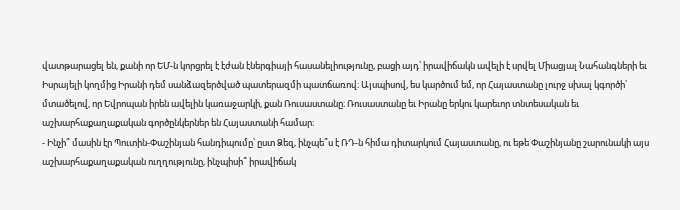վատթարացել են, քանի որ ԵՄ-ն կորցրել է էժան էներգիայի հասանելիությունը, բացի այդ՝ իրավիճակն ավելի է սրվել Միացյալ Նահանգների եւ Իսրայելի կողմից Իրանի դեմ սանձազերծված պատերազմի պատճառով։ Այսպիսով, ես կարծում եմ, որ Հայաստանը լուրջ սխալ կգործի՝ մտածելով, որ Եվրոպան իրեն ավելին կառաջարկի, քան Ռուսաստանը։ Ռուսաստանը եւ Իրանը երկու կարեւոր տնտեսական եւ աշխարհաքաղաքական գործընկերներ են Հայաստանի համար։
- Ինչի՞ մասին էր Պուտին-Փաշինյան հանդիպումը՝ ըստ Ձեզ, ինչպե՞ս է ՌԴ-ն հիմա դիտարկում Հայաստանը, ու եթե Փաշինյանը շարունակի այս աշխարհաքաղաքական ուղղությունը, ինչպիսի՞ իրավիճակ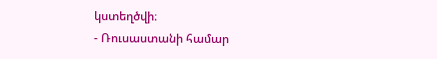կստեղծվի։
- Ռուսաստանի համար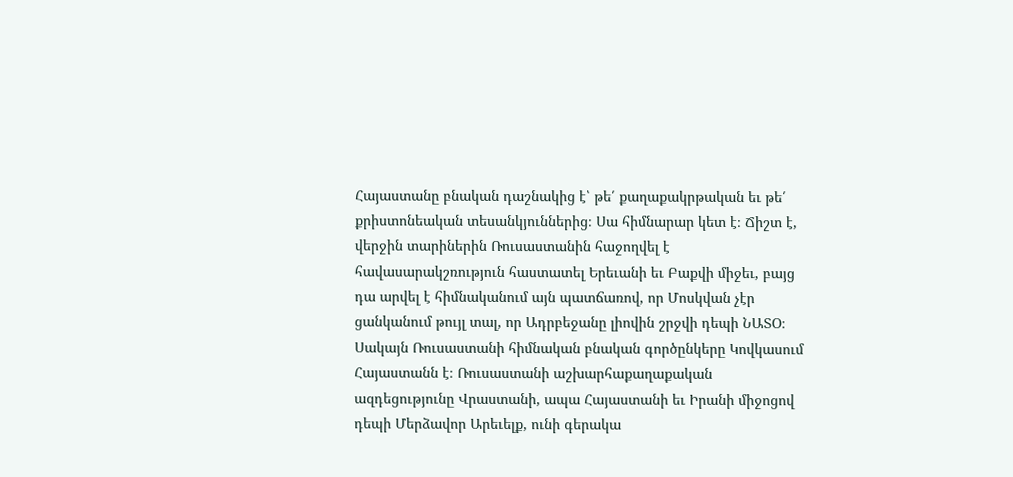Հայաստանը բնական դաշնակից է՝ թե՛ քաղաքակրթական եւ թե՛ քրիստոնեական տեսանկյուններից։ Սա հիմնարար կետ է։ Ճիշտ է, վերջին տարիներին Ռուսաստանին հաջողվել է հավասարակշռություն հաստատել Երեւանի եւ Բաքվի միջեւ, բայց դա արվել է հիմնականում այն պատճառով, որ Մոսկվան չէր ցանկանում թույլ տալ, որ Ադրբեջանը լիովին շրջվի դեպի ՆԱՏՕ։ Սակայն Ռուսաստանի հիմնական բնական գործընկերը Կովկասում Հայաստանն է։ Ռուսաստանի աշխարհաքաղաքական ազդեցությունը Վրաստանի, ապա Հայաստանի եւ Իրանի միջոցով դեպի Մերձավոր Արեւելք, ունի գերակա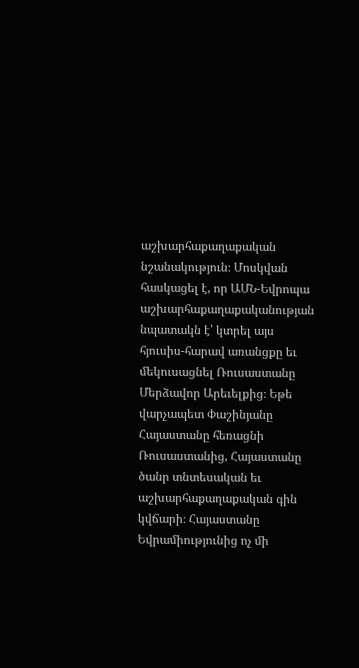աշխարհաքաղաքական նշանակություն։ Մոսկվան հասկացել է, որ ԱՄՆ-Եվրոպա աշխարհաքաղաքականության նպատակն է՝ կտրել այս հյուսիս-հարավ առանցքը եւ մեկուսացնել Ռուսաստանը Մերձավոր Արեւելքից։ Եթե վարչապետ Փաշինյանը Հայաստանը հեռացնի Ռուսաստանից, Հայաստանը ծանր տնտեսական եւ աշխարհաքաղաքական գին կվճարի։ Հայաստանը Եվրամիությունից ոչ մի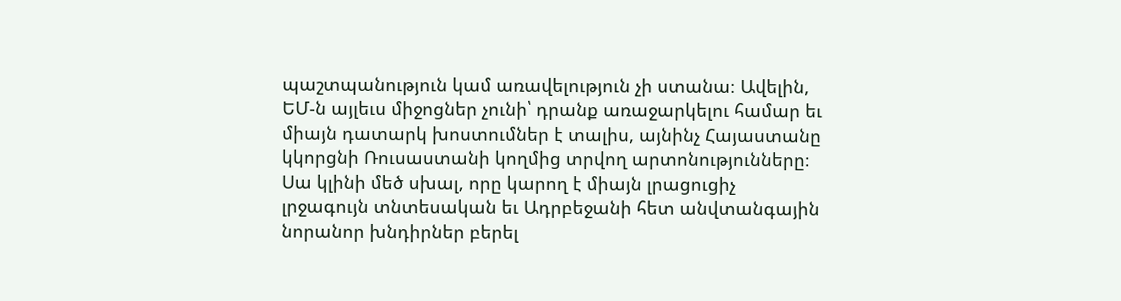պաշտպանություն կամ առավելություն չի ստանա։ Ավելին, ԵՄ-ն այլեւս միջոցներ չունի՝ դրանք առաջարկելու համար եւ միայն դատարկ խոստումներ է տալիս, այնինչ Հայաստանը կկորցնի Ռուսաստանի կողմից տրվող արտոնությունները։ Սա կլինի մեծ սխալ, որը կարող է միայն լրացուցիչ լրջագույն տնտեսական եւ Ադրբեջանի հետ անվտանգային նորանոր խնդիրներ բերել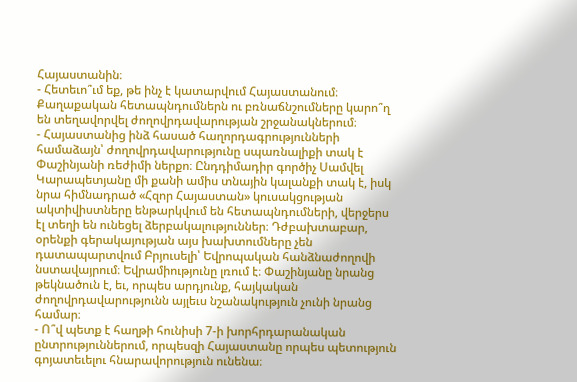Հայաստանին։
- Հետեւո՞ւմ եք, թե ինչ է կատարվում Հայաստանում։ Քաղաքական հետապնդումներն ու բռնաճնշումները կարո՞ղ են տեղավորվել ժողովրդավարության շրջանակներում։
- Հայաստանից ինձ հասած հաղորդագրությունների համաձայն՝ ժողովրդավարությունը սպառնալիքի տակ է Փաշինյանի ռեժիմի ներքո։ Ընդդիմադիր գործիչ Սամվել Կարապետյանը մի քանի ամիս տնային կալանքի տակ է, իսկ նրա հիմնադրած «Հզոր Հայաստան» կուսակցության ակտիվիստները ենթարկվում են հետապնդումների, վերջերս էլ տեղի են ունեցել ձերբակալություններ։ Դժբախտաբար, օրենքի գերակայության այս խախտումները չեն դատապարտվում Բրյուսելի՝ Եվրոպական հանձնաժողովի նստավայրում։ Եվրամիությունը լռում է։ Փաշինյանը նրանց թեկնածուն է, եւ, որպես արդյունք, հայկական ժողովրդավարությունն այլեւս նշանակություն չունի նրանց համար։
- Ո՞վ պետք է հաղթի հունիսի 7-ի խորհրդարանական ընտրություններում, որպեսզի Հայաստանը որպես պետություն գոյատեւելու հնարավորություն ունենա։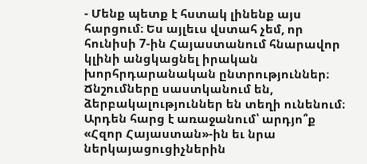- Մենք պետք է հստակ լինենք այս հարցում։ Ես այլեւս վստահ չեմ, որ հունիսի 7-ին Հայաստանում հնարավոր կլինի անցկացնել իրական խորհրդարանական ընտրություններ։ Ճնշումները սաստկանում են, ձերբակալություններ են տեղի ունենում։ Արդեն հարց է առաջանում՝ արդյո՞ք «Հզոր Հայաստան»-ին եւ նրա ներկայացուցիչներին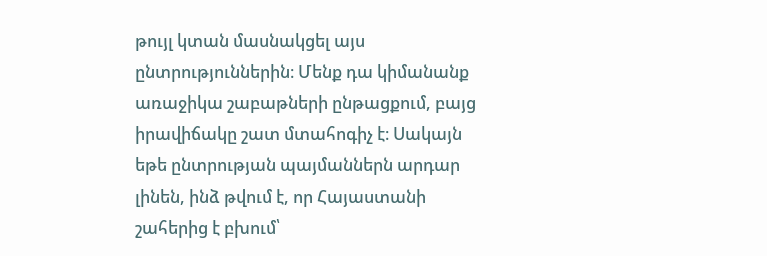թույլ կտան մասնակցել այս ընտրություններին։ Մենք դա կիմանանք առաջիկա շաբաթների ընթացքում, բայց իրավիճակը շատ մտահոգիչ է։ Սակայն եթե ընտրության պայմաններն արդար լինեն, ինձ թվում է, որ Հայաստանի շահերից է բխում՝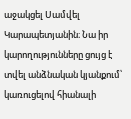աջակցել Սամվել Կարապետյանին։ Նա իր կարողությունները ցույց է տվել անձնական կյանքում՝ կառուցելով հիանալի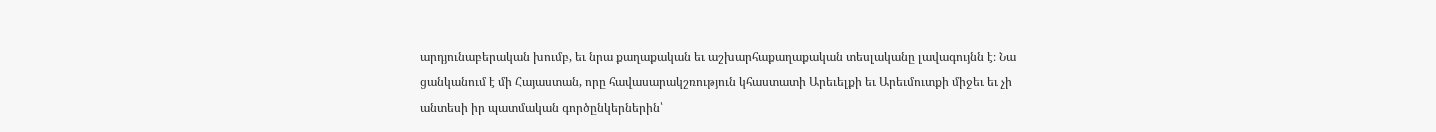արդյունաբերական խումբ, եւ նրա քաղաքական եւ աշխարհաքաղաքական տեսլականը լավագույնն է։ Նա ցանկանում է մի Հայաստան, որը հավասարակշռություն կհաստատի Արեւելքի եւ Արեւմուտքի միջեւ եւ չի անտեսի իր պատմական գործընկերներին՝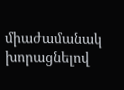միաժամանակ խորացնելով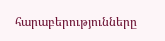հարաբերությունները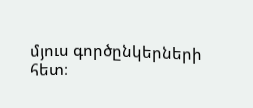մյուս գործընկերների հետ։